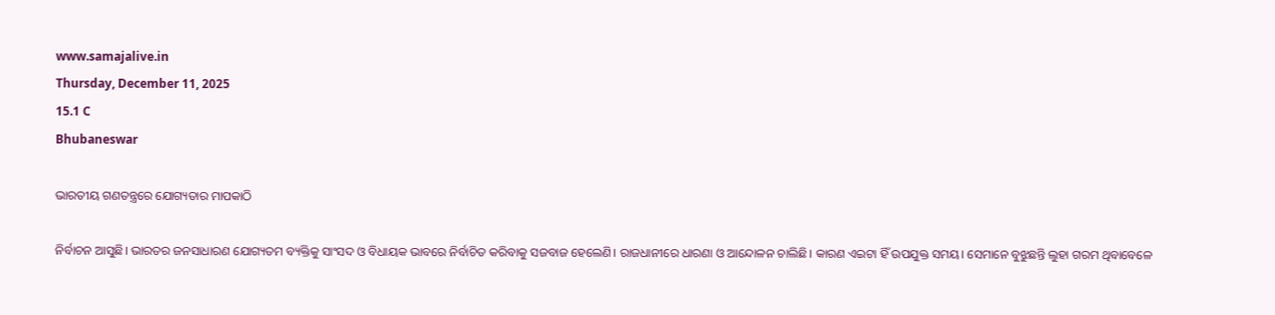www.samajalive.in
Thursday, December 11, 2025
15.1 C
Bhubaneswar

ଭାରତୀୟ ଗଣତନ୍ତ୍ରରେ ଯୋଗ୍ୟତାର ମାପକାଠି

ନିର୍ବାଚନ ଆସୁଛି। ଭାରତର ଜନସାଧାରଣ ଯୋଗ୍ୟତମ ବ୍ୟକ୍ତିକୁ ସାଂସଦ ଓ ବିଧାୟକ ଭାବରେ ନିର୍ବାଚିତ କରିବାକୁ ସଜବାଜ ହେଲେଣି। ରାଜଧାନୀରେ ଧାରଣା ଓ ଆନ୍ଦୋଳନ ଚାଲିଛି। କାରଣ ଏଇଟା ହିଁ ଉପଯୁକ୍ତ ସମୟ। ସେମାନେ ବୁଝୁଛନ୍ତି ଲୁହା ଗରମ ଥିବାବେଳେ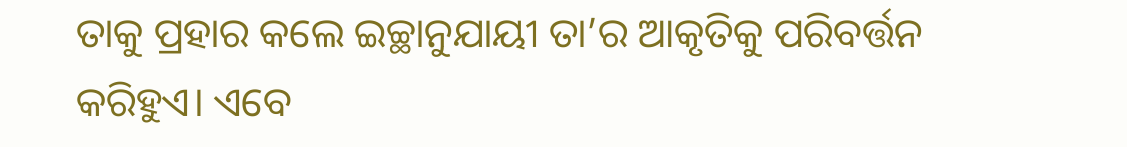ତାକୁ ପ୍ରହାର କଲେ ଇଚ୍ଛାନୁଯାୟୀ ତା’ର ଆକୃତିକୁ ପରିବର୍ତ୍ତନ କରିହୁଏ। ଏବେ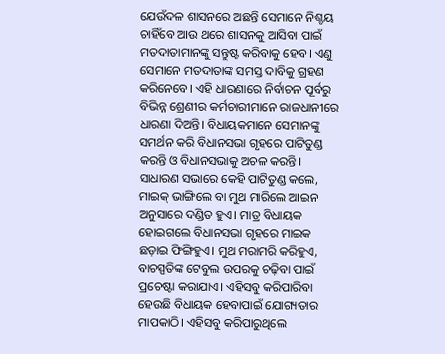ଯେଉଁଦଳ ଶାସନରେ ଅଛନ୍ତି ସେମାନେ ନିଶ୍ଚୟ ଚାହିଁବେ ଆଉ ଥରେ ଶାସନକୁ ଆସିବା ପାଇଁ ମତଦାତାମାନଙ୍କୁ ସନ୍ତୁଷ୍ଟ କରିବାକୁ ହେବ। ଏଣୁ ସେମାନେ ମତଦାତାଙ୍କ ସମସ୍ତ ଦାବିକୁ ଗ୍ରହଣ କରିନେବେ। ଏହି ଧାରଣାରେ ନିର୍ବାଚନ ପୂର୍ବରୁ ବିଭିନ୍ନ ଶ୍ରେଣୀର କର୍ମଚାରୀମାନେ ରାଜଧାନୀରେ ଧାରଣା ଦିଅନ୍ତି। ବିଧାୟକମାନେ ସେମାନଙ୍କୁ ସମର୍ଥନ କରି ବିଧାନସଭା ଗୃହରେ ପାଟିତୁଣ୍ଡ କରନ୍ତି ଓ ବିଧାନସଭାକୁ ଅଚଳ କରନ୍ତି। ସାଧାରଣ ସଭାରେ କେହି ପାଟିତୁଣ୍ଡ କଲେ, ମାଇକ୍‌ ଭାଙ୍ଗିଲେ ବା ମୁଥ ମାରିଲେ ଆଇନ ଅନୁସାରେ ଦଣ୍ଡିତ ହୁଏ। ମାତ୍ର ବିଧାୟକ ହୋଇଗଲେ ବିଧାନସଭା ଗୃହରେ ମାଇକ ଛଡ଼ାଇ ଫିଙ୍ଗିହୁଏ। ମୁଥ ମରାମରି କରିହୁଏ, ବାଚସ୍ପତିଙ୍କ ଟେବୁଲ ଉପରକୁ ଚଢ଼ିବା ପାଇଁ ପ୍ରଚେଷ୍ଟା କରାଯାଏ। ଏହିସବୁ କରିପାରିବା ହେଉଛି ବିଧାୟକ ହେବାପାଇଁ ଯୋଗ୍ୟତାର ମାପକାଠି। ଏହିସବୁ କରିପାରୁଥିଲେ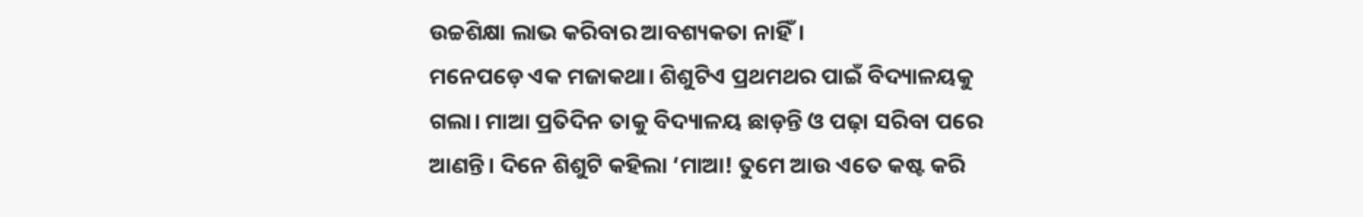ଉଚ୍ଚଶିକ୍ଷା ଲାଭ କରିବାର ଆବଶ୍ୟକତା ନାହିଁ।
ମନେପଡ଼େ ଏକ ମଜାକଥା। ଶିଶୁଟିଏ ପ୍ରଥମଥର ପାଇଁ ବିଦ୍ୟାଳୟକୁ ଗଲା। ମାଆ ପ୍ରତିଦିନ ତାକୁ ବିଦ୍ୟାଳୟ ଛାଡ଼ନ୍ତି ଓ ପଢ଼ା ସରିବା ପରେ ଆଣନ୍ତି। ଦିନେ ଶିଶୁଟି କହିଲା ‘ମାଆ! ତୁମେ ଆଉ ଏତେ କଷ୍ଟ କରି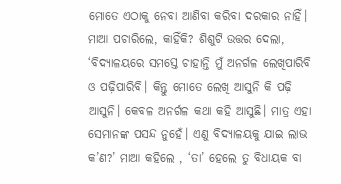ମୋତେ ଏଠାକୁ ନେବା ଆଣିବା କରିବା ଦରକାର ନାହିଁ। ମାଆ ପଚାରିଲେ, କାହିଁକି? ଶିଶୁଟି ଉତ୍ତର ଦେଲା, ‘ବିଦ୍ୟାଳୟରେ ସମସ୍ତେ ଚାହାନ୍ତି ମୁଁ ଅନର୍ଗଳ ଲେଖିପାରିବି ଓ ପଢ଼ିପାରିବି। କିନ୍ତୁ ମୋତେ ଲେଖି ଆସୁନି କି ପଢ଼ି ଆସୁନି। କେବଳ ଅନର୍ଗଳ କଥା କହି ଆସୁଛି। ମାତ୍ର ଏହା ସେମାନଙ୍କ ପସନ୍ଦ ନୁହେଁ। ଏଣୁ ବିଦ୍ୟାଳୟକୁ ଯାଇ ଲାଭ କ’ଣ?’ ମାଆ କହିଲେ , ‘ତା’ ହେଲେ ତୁ ବିଧାୟକ ବା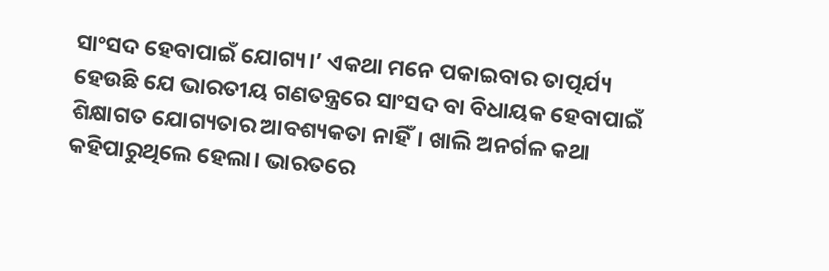ସାଂସଦ ହେବାପାଇଁ ଯୋଗ୍ୟ।’ ଏକଥା ମନେ ପକାଇବାର ତାତ୍ପର୍ଯ୍ୟ ହେଉଛି ଯେ ଭାରତୀୟ ଗଣତନ୍ତ୍ରରେ ସାଂସଦ ବା ବିଧାୟକ ହେବାପାଇଁ ଶିକ୍ଷାଗତ ଯୋଗ୍ୟତାର ଆବଶ୍ୟକତା ନାହିଁ। ଖାଲି ଅନର୍ଗଳ କଥା କହିପାରୁଥିଲେ ହେଲା। ଭାରତରେ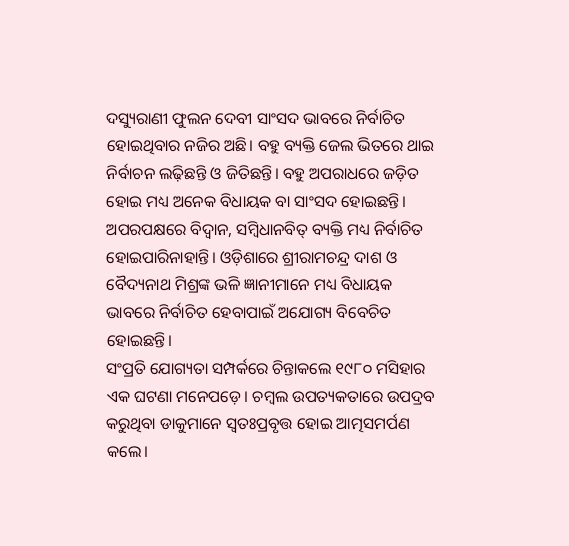ଦସ୍ୟୁରାଣୀ ଫୁଲନ ଦେବୀ ସାଂସଦ ଭାବରେ ନିର୍ବାଚିତ ହୋଇଥିବାର ନଜିର ଅଛି। ବହୁ ବ୍ୟକ୍ତି ଜେଲ ଭିତରେ ଥାଇ ନିର୍ବାଚନ ଲଢ଼ିଛନ୍ତି ଓ ଜିତିଛନ୍ତି। ବହୁ ଅପରାଧରେ ଜଡ଼ିତ ହୋଇ ମଧ୍ୟ ଅନେକ ବିଧାୟକ ବା ସାଂସଦ ହୋଇଛନ୍ତି। ଅପରପକ୍ଷରେ ବିଦ୍ବାନ, ସମ୍ବିଧାନବିତ୍‌ ବ୍ୟକ୍ତି ମଧ୍ୟ ନିର୍ବାଚିତ ହୋଇପାରିନାହାନ୍ତି। ଓଡ଼ିଶାରେ ଶ୍ରୀରାମଚନ୍ଦ୍ର ଦାଶ ଓ ବୈଦ୍ୟନାଥ ମିଶ୍ରଙ୍କ ଭଳି ଜ୍ଞାନୀମାନେ ମଧ୍ୟ ବିଧାୟକ ଭାବରେ ନିର୍ବାଚିତ ହେବାପାଇଁ ଅଯୋଗ୍ୟ ବିବେଚିତ ହୋଇଛନ୍ତି।
ସଂପ୍ରତି ଯୋଗ୍ୟତା ସମ୍ପର୍କରେ ଚିନ୍ତାକଲେ ୧୯୮୦ ମସିହାର ଏକ ଘଟଣା ମନେପଡ଼େ। ଚମ୍ବଲ ଉପତ୍ୟକତାରେ ଉପଦ୍ରବ କରୁଥିବା ଡାକୁମାନେ ସ୍ବତଃପ୍ରବୃତ୍ତ ହୋଇ ଆତ୍ମସମର୍ପଣ କଲେ।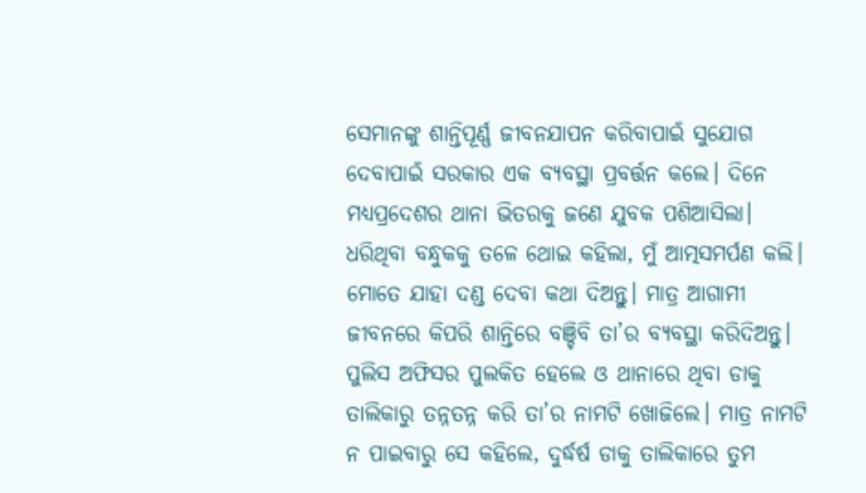ସେମାନଙ୍କୁ ଶାନ୍ତିପୂର୍ଣ୍ଣ ଜୀବନଯାପନ କରିବାପାଇଁ ସୁଯୋଗ ଦେବାପାଇଁ ସରକାର ଏକ ବ୍ୟବସ୍ଥା ପ୍ରବର୍ତ୍ତନ କଲେ। ଦିନେ ମଧ୍ୟପ୍ରଦେଶର ଥାନା ଭିତରକୁ ଜଣେ ଯୁବକ ପଶିଆସିଲା। ଧରିଥିବା ବନ୍ଧୁକକୁ ତଳେ ଥୋଇ କହିଲା, ମୁଁ ଆତ୍ମସମର୍ପଣ କଲି। ମୋତେ ଯାହା ଦଣ୍ଡ ଦେବା କଥା ଦିଅନ୍ତୁ। ମାତ୍ର ଆଗାମୀ ଜୀବନରେ କିପରି ଶାନ୍ତିରେ ବଞ୍ଚିବି ତା’ର ବ୍ୟବସ୍ଥା କରିଦିଅନ୍ତୁ। ପୁଲିସ ଅଫିସର ପୁଲକିତ ହେଲେ ଓ ଥାନାରେ ଥିବା ଡାକୁ ତାଲିକାରୁ ତନ୍ନତନ୍ନ କରି ତା’ର ନାମଟି ଖୋଜିଲେ। ମାତ୍ର ନାମଟି ନ ପାଇବାରୁ ସେ କହିଲେ, ଦୁର୍ଦ୍ଧର୍ଷ ଡାକୁ ତାଲିକାରେ ତୁମ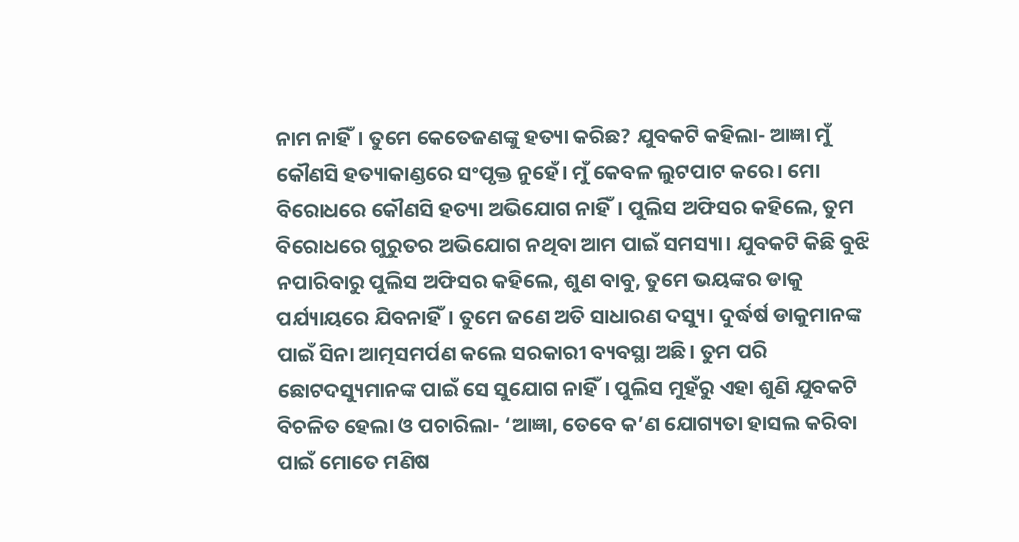ନାମ ନାହିଁ। ତୁମେ କେତେଜଣଙ୍କୁ ହତ୍ୟା କରିଛ? ଯୁବକଟି କହିଲା- ଆଜ୍ଞା ମୁଁ କୌଣସି ହତ୍ୟାକାଣ୍ଡରେ ସଂପୃକ୍ତ ନୁହେଁ। ମୁଁ କେବଳ ଲୁଟପାଟ କରେ। ମୋ ବିରୋଧରେ କୌଣସି ହତ୍ୟା ଅଭିଯୋଗ ନାହିଁ। ପୁଲିସ ଅଫିସର କହିଲେ, ତୁମ ବିରୋଧରେ ଗୁରୁତର ଅଭିଯୋଗ ନଥିବା ଆମ ପାଇଁ ସମସ୍ୟା। ଯୁବକଟି କିଛି ବୁଝି ନପାରିବାରୁ ପୁଲିସ ଅଫିସର କହିଲେ, ଶୁଣ ବାବୁ, ତୁମେ ଭୟଙ୍କର ଡାକୁ ପର୍ଯ୍ୟାୟରେ ଯିବନାହିଁ। ତୁମେ ଜଣେ ଅତି ସାଧାରଣ ଦସ୍ୟୁ। ଦୁର୍ଦ୍ଧର୍ଷ ଡାକୁମାନଙ୍କ ପାଇଁ ସିନା ଆତ୍ମସମର୍ପଣ କଲେ ସରକାରୀ ବ୍ୟବସ୍ଥା ଅଛି। ତୁମ ପରି ଛୋଟଦସ୍ୟୁମାନଙ୍କ ପାଇଁ ସେ ସୁଯୋଗ ନାହିଁ। ପୁଲିସ ମୁହଁରୁ ଏହା ଶୁଣି ଯୁବକଟି ବିଚଳିତ ହେଲା ଓ ପଚାରିଲା- ‘ଆଜ୍ଞା, ତେବେ କ’ଣ ଯୋଗ୍ୟତା ହାସଲ କରିବା ପାଇଁ ମୋତେ ମଣିଷ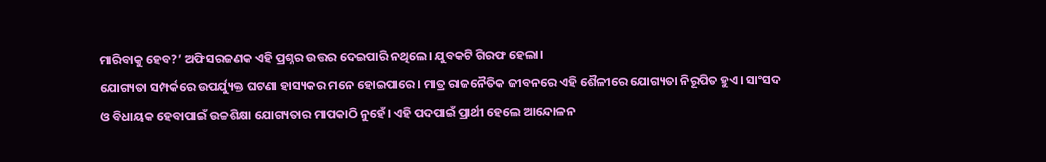ମାରିବାକୁ ହେବ?’ ଅଫିସରଜଣକ ଏହି ପ୍ରଶ୍ନର ଉତ୍ତର ଦେଇପାରି ନଥିଲେ। ଯୁବକଟି ଗିରଫ ହେଲା।
ଯୋଗ୍ୟତା ସମ୍ପର୍କରେ ଉପର୍ଯ୍ୟୁକ୍ତ ଘଟଣା ହାସ୍ୟକର ମନେ ହୋଇପାରେ। ମାତ୍ର ରାଜନୈତିକ ଜୀବନରେ ଏହି ଶୈଳୀରେ ଯୋଗ୍ୟତା ନିରୂପିତ ହୁଏ। ସାଂସଦ ଓ ବିଧାୟକ ହେବାପାଇଁ ଉଚ୍ଚଶିକ୍ଷା ଯୋଗ୍ୟତାର ମାପକାଠି ନୁହେଁ। ଏହି ପଦପାଇଁ ପ୍ରାର୍ଥୀ ହେଲେ ଆନ୍ଦୋଳନ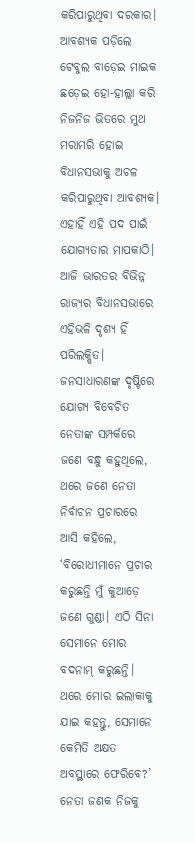କରିପାରୁଥିବା ଦରକାର। ଆବଶ୍ୟକ ପଡ଼ିଲେ ଟେବୁଲ ବାଡ଼େଇ ମାଇକ ଛଡ଼େଇ ହୋ-ହାଲ୍ଲା କରି ନିଜନିଜ ଭିତରେ ମୁଥ ମରାମରି ହୋଇ ବିଧାନସଭାକୁ ଅଚଳ କରିପାରୁଥିବା ଆବଶ୍ୟକ। ଏହାହିଁ ଏହି ପଦ ପାଇଁ ଯୋଗ୍ୟତାର ମାପକାଠି। ଆଜି ଭାରତର ବିଭିନ୍ନ ରାଜ୍ୟର ବିଧାନସଭାରେ ଏହିଭଳି ଦୃଶ୍ୟ ହିଁ ପରିଲକ୍ଷିତ। ଜନସାଧାରଣଙ୍କ ଦୃଷ୍ଟିରେ ଯୋଗ୍ୟ ବିବେଚିତ ନେତାଙ୍କ ସମ୍ପର୍କରେ ଜଣେ ବନ୍ଧୁ କହୁଥିଲେ, ଥରେ ଜଣେ ନେତା ନିର୍ବାଚନ ପ୍ରଚାରରେ ଆସି କହିଲେ, ‘ବିରୋଧୀମାନେ ପ୍ରଚାର କରୁଛନ୍ତି ମୁଁ କୁଆଡ଼େ ଜଣେ ଗୁଣ୍ଡା। ଏଠି ସିନା ସେମାନେ ମୋର ବଦନାମ୍‌ କରୁଛନ୍ତି। ଥରେ ମୋର ଇଲାକାକୁ ଯାଇ କହନ୍ତୁ, ସେମାନେ କେମିତି ଅକ୍ଷତ ଅବସ୍ଥାରେ ଫେରିବେ?’ ନେତା ଜଣକ ନିଜକୁ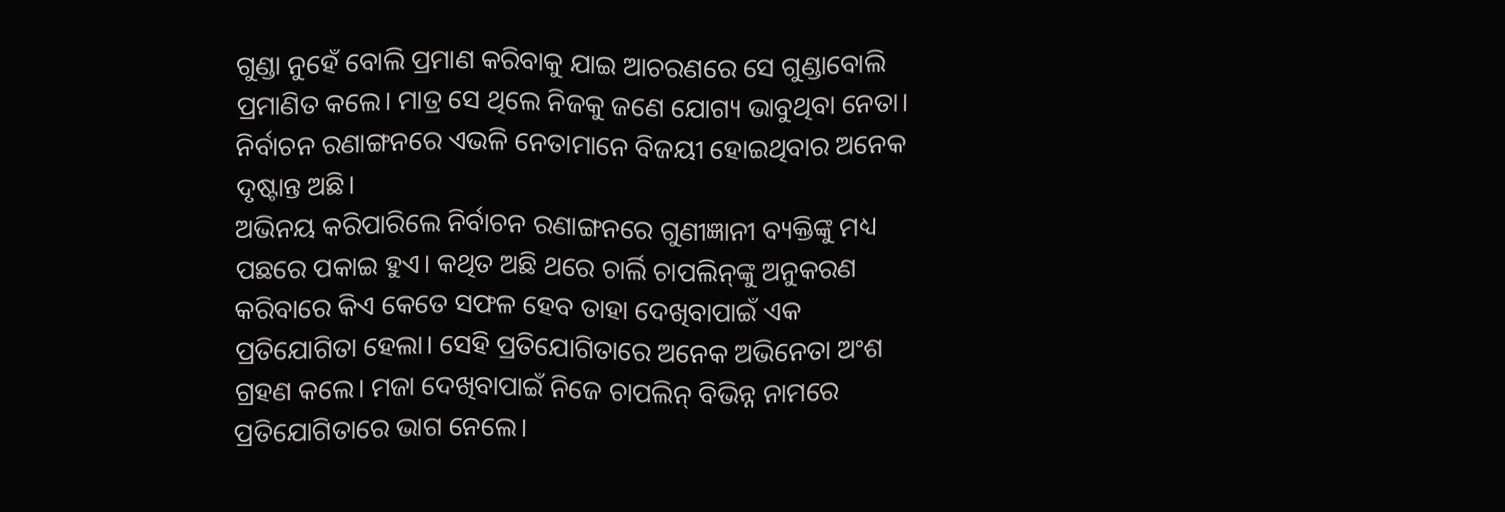ଗୁଣ୍ଡା ନୁହେଁ ବୋଲି ପ୍ରମାଣ କରିବାକୁ ଯାଇ ଆଚରଣରେ ସେ ଗୁଣ୍ଡାବୋଲି ପ୍ରମାଣିତ କଲେ। ମାତ୍ର ସେ ଥିଲେ ନିଜକୁ ଜଣେ ଯୋଗ୍ୟ ଭାବୁଥିବା ନେତା। ନିର୍ବାଚନ ରଣାଙ୍ଗନରେ ଏଭଳି ନେତାମାନେ ବିଜୟୀ ହୋଇଥିବାର ଅନେକ ଦୃଷ୍ଟାନ୍ତ ଅଛି।
ଅଭିନୟ କରିପାରିଲେ ନିର୍ବାଚନ ରଣାଙ୍ଗନରେ ଗୁଣୀଜ୍ଞାନୀ ବ୍ୟକ୍ତିଙ୍କୁ ମଧ୍ୟ ପଛରେ ପକାଇ ହୁଏ। କଥିତ ଅଛି ଥରେ ଚାର୍ଲି ଚାପଲିନ୍‌ଙ୍କୁ ଅନୁକରଣ କରିବାରେ କିଏ କେତେ ସଫଳ ହେବ ତାହା ଦେଖିବାପାଇଁ ଏକ ପ୍ରତିଯୋଗିତା ହେଲା। ସେହି ପ୍ରତିଯୋଗିତାରେ ଅନେକ ଅଭିନେତା ଅଂଶ ଗ୍ରହଣ କଲେ। ମଜା ଦେଖିବାପାଇଁ ନିଜେ ଚାପଲିନ୍‌ ବିଭିନ୍ନ ନାମରେ ପ୍ରତିଯୋଗିତାରେ ଭାଗ ନେଲେ।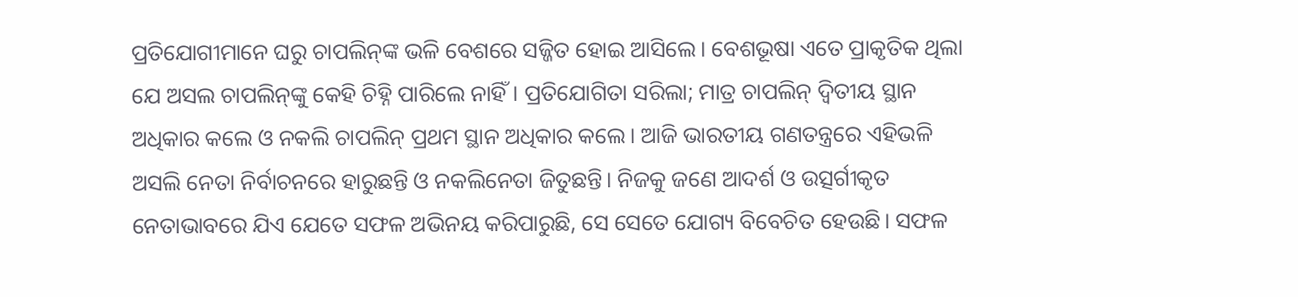ପ୍ରତିଯୋଗୀମାନେ ଘରୁ ଚାପଲିନ୍‌ଙ୍କ ଭଳି ବେଶରେ ସଜ୍ଜିତ ହୋଇ ଆସିଲେ। ବେଶଭୂଷା ଏତେ ପ୍ରାକୃତିକ ଥିଲା ଯେ ଅସଲ ଚାପଲିନ୍‌ଙ୍କୁ କେହି ଚିହ୍ନି ପାରିଲେ ନାହିଁ। ପ୍ରତିଯୋଗିତା ସରିଲା; ମାତ୍ର ଚାପଲିନ୍‌ ଦ୍ବିତୀୟ ସ୍ଥାନ ଅଧିକାର କଲେ ଓ ନକଲି ଚାପଲିନ୍‌ ପ୍ରଥମ ସ୍ଥାନ ଅଧିକାର କଲେ। ଆଜି ଭାରତୀୟ ଗଣତନ୍ତ୍ରରେ ଏହିଭଳି ଅସଲି ନେତା ନିର୍ବାଚନରେ ହାରୁଛନ୍ତି ଓ ନକଲିନେତା ଜିତୁଛନ୍ତି। ନିଜକୁ ଜଣେ ଆଦର୍ଶ ଓ ଉତ୍ସର୍ଗୀକୃତ ନେତାଭାବରେ ଯିଏ ଯେତେ ସଫଳ ଅଭିନୟ କରିପାରୁଛି, ସେ ସେତେ ଯୋଗ୍ୟ ବିବେଚିତ ହେଉଛି। ସଫଳ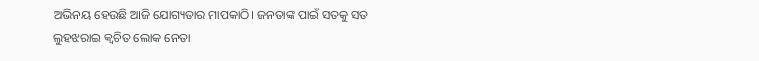ଅଭିନୟ ହେଉଛି ଆଜି ଯୋଗ୍ୟତାର ମାପକାଠି। ଜନତାଙ୍କ ପାଇଁ ସତକୁ ସତ ଲୁହଝରାଇ କ୍ବଚିତ ଲୋକ ନେତା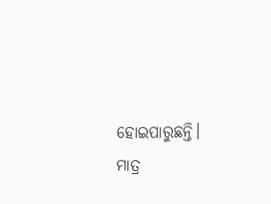ହୋଇପାରୁଛନ୍ତି। ମାତ୍ର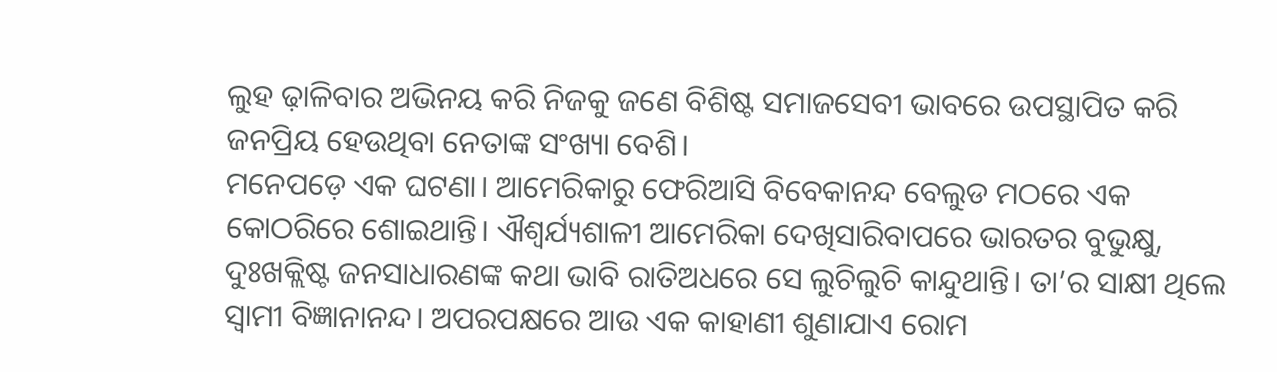ଲୁହ ଢ଼ାଳିବାର ଅଭିନୟ କରି ନିଜକୁ ଜଣେ ବିଶିଷ୍ଟ ସମାଜସେବୀ ଭାବରେ ଉପସ୍ଥାପିତ କରି ଜନପ୍ରିୟ ହେଉଥିବା ନେତାଙ୍କ ସଂଖ୍ୟା ବେଶି।
ମନେପଡ଼େ ଏକ ଘଟଣା। ଆମେରିକାରୁ ଫେରିଆସି ବିବେକାନନ୍ଦ ବେଲୁଡ ମଠରେ ଏକ କୋଠରିରେ ଶୋଇଥାନ୍ତି। ଐଶ୍ବର୍ଯ୍ୟଶାଳୀ ଆମେରିକା ଦେଖିସାରିବାପରେ ଭାରତର ବୁଭୁକ୍ଷୁ, ଦୁଃଖକ୍ଲିଷ୍ଟ ଜନସାଧାରଣଙ୍କ କଥା ଭାବି ରାତିଅଧରେ ସେ ଲୁଚିଲୁଚି କାନ୍ଦୁଥାନ୍ତି। ତା’ର ସାକ୍ଷୀ ଥିଲେ ସ୍ବାମୀ ବିଜ୍ଞାନାନନ୍ଦ। ଅପରପକ୍ଷରେ ଆଉ ଏକ କାହାଣୀ ଶୁଣାଯାଏ ରୋମ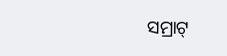ସମ୍ରାଟ୍‌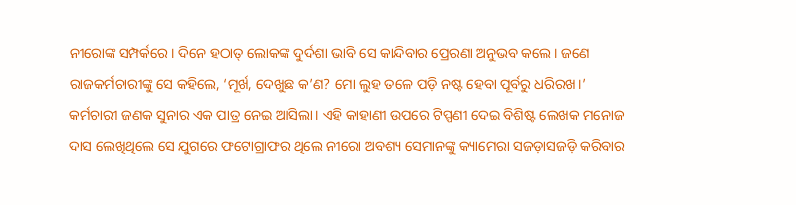ନୀରୋଙ୍କ ସମ୍ପର୍କରେ। ଦିନେ ହଠାତ୍‌ ଲୋକଙ୍କ ଦୁର୍ଦଶା ଭାବି ସେ କାନ୍ଦିବାର ପ୍ରେରଣା ଅନୁଭବ କଲେ। ଜଣେ ରାଜକର୍ମଚାରୀଙ୍କୁ ସେ କହିଲେ, ‘ମୂର୍ଖ, ଦେଖୁଛ କ’ଣ? ମୋ ଲୁହ ତଳେ ପଡ଼ି ନଷ୍ଟ ହେବା ପୂର୍ବରୁ ଧରିରଖ।’ କର୍ମଚାରୀ ଜଣକ ସୁନାର ଏକ ପାତ୍ର ନେଇ ଆସିଲା। ଏହି କାହାଣୀ ଉପରେ ଟିପ୍ପଣୀ ଦେଇ ବିଶିଷ୍ଟ ଲେଖକ ମନୋଜ ଦାସ ଲେଖିଥିଲେ ସେ ଯୁଗରେ ଫଟୋଗ୍ରାଫର ଥିଲେ ନୀରୋ ଅବଶ୍ୟ ସେମାନଙ୍କୁ କ୍ୟାମେରା ସଜଡ଼ାସଜଡ଼ି କରିବାର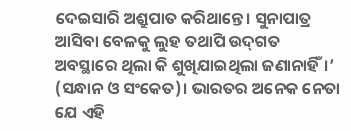ଦେଇସାରି ଅଶ୍ରୁପାତ କରିଥାନ୍ତେ। ସୁନାପାତ୍ର ଆସିବା ବେଳକୁ ଲୁହ ତଥାପି ଉଦ୍‌ଗତ ଅବସ୍ଥାରେ ଥିଲା କି ଶୁଖିଯାଇଥିଲା ଜଣାନାହିଁ।’ (ସନ୍ଧାନ ଓ ସଂକେତ)। ଭାରତର ଅନେକ ନେତା ଯେ ଏହି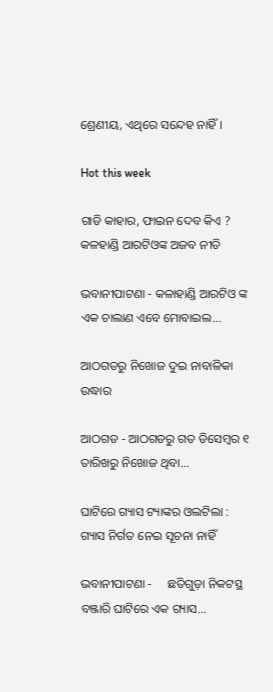ଶ୍ରେଣୀୟ, ଏଥିରେ ସନ୍ଦେହ ନାହିଁ।

Hot this week

ଗାଡି କାହାର, ଫାଇନ ଦେବ କିଏ ? କଳହାଣ୍ଡି ଆରଟିଓଙ୍କ ଅଜବ ନୀତି

ଭବାନୀପାଟଣା - କଳାହାଣ୍ଡି ଆରଟିଓ ଙ୍କ ଏକ ଚାଲାଣ ଏବେ ମୋବାଇଲ...

ଆଠଗଡରୁ ନିଖୋଜ ଦୁଇ ନାବାଳିକା ଉଦ୍ଧାର

ଆଠଗଡ - ଆଠଗଡରୁ ଗତ ଡିସେମ୍ବର ୧ ତାରିଖରୁ ନିଖୋଜ ଥିବା...

ଘାଟିରେ ଗ୍ୟାସ ଟ୍ୟାଙ୍କର ଓଲଟିଲା : ଗ୍ୟାସ ନିର୍ଗତ ନେଇ ସୂଚନା ନାହିଁ

ଭବାନୀପାଟଣା -     ଛତିଗୁଡ଼ା ନିକଟସ୍ଥ ବଞ୍ଜାରି ଘାଟିରେ ଏକ ଗ୍ୟାସ...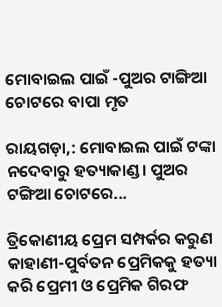ମୋବାଇଲ ପାଇଁ -ପୁଅର ଟାଙ୍ଗିଆ ଚୋଟରେ ବାପା ମୃତ

ରାୟଗଡ଼ା,: ମୋବାଇଲ ପାଇଁ ଟଙ୍କା ନଦେବାରୁ ହତ୍ୟାକାଣ୍ଡ। ପୁଅର ଟଙ୍ଗିଆ ଚୋଟରେ...

ତ୍ରିକୋଣୀୟ ପ୍ରେମ ସମ୍ପର୍କର କରୁଣ କାହାଣୀ-ପୁର୍ବତନ ପ୍ରେମିକକୁ ହତ୍ୟା କରି ପ୍ରେମୀ ଓ ପ୍ରେମିକ ଗିରଫ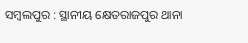ସମ୍ବଲପୁର : ସ୍ଥାନୀୟ କ୍ଷେତରାଜପୁର ଥାନା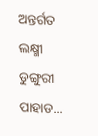ଅନ୍ତର୍ଗତ ଲକ୍ଷ୍ମୀ ଡୁଙ୍ଗୁରୀ ପାହାଡ...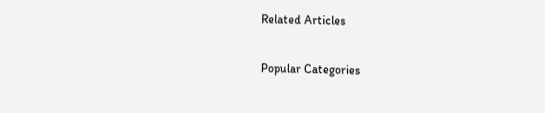Related Articles

Popular Categories